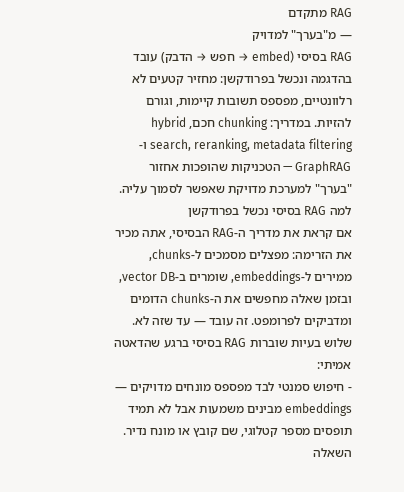RAG מתקדם
— מ"בערך" למדויק
RAG בסיסי (embed → חפש → הדבק) עובד בהדגמה ונכשל בפרודקשן: מחזיר קטעים לא רלוונטיים, מפספס תשובות קיימות, וגורם להזיות. במדריך: chunking חכם, hybrid search, reranking, metadata filtering ו-GraphRAG — הטכניקות שהופכות אחזור "בערך" למערכת מדויקת שאפשר לסמוך עליה.
למה RAG בסיסי נכשל בפרודקשן
אם קראת את מדריך ה-RAG הבסיסי, אתה מכיר את הזרימה: מפצלים מסמכים ל-chunks, ממירים ל-embeddings, שומרים ב-vector DB, ובזמן שאלה מחפשים את ה-chunks הדומים ומדביקים לפרומפט. זה עובד — עד שזה לא.
שלוש בעיות שוברות RAG בסיסי ברגע שהדאטה אמיתי:
- חיפוש סמנטי לבד מפספס מונחים מדויקים — embeddings מבינים משמעות אבל לא תמיד תופסים מספר קטלוגי, שם קובץ או מונח נדיר. השאלה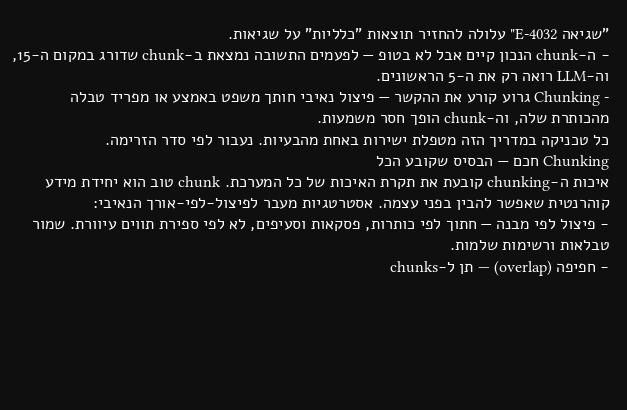"שגיאה E-4032" עלולה להחזיר תוצאות "כלליות" על שגיאות.
- ה-chunk הנכון קיים אבל לא בטופ — לפעמים התשובה נמצאת ב-chunk שדורג במקום ה-15, וה-LLM רואה רק את ה-5 הראשונים.
- Chunking גרוע קורע את ההקשר — פיצול נאיבי חותך משפט באמצע או מפריד טבלה מהכותרת שלה, וה-chunk הופך חסר משמעות.
כל טכניקה במדריך הזה מטפלת ישירות באחת מהבעיות. נעבור לפי סדר הזרימה.
Chunking חכם — הבסיס שקובע הכל
איכות ה-chunking קובעת את תקרת האיכות של כל המערכת. chunk טוב הוא יחידת מידע קוהרנטית שאפשר להבין בפני עצמה. אסטרטגיות מעבר לפיצול-לפי-אורך הנאיבי:
- פיצול לפי מבנה — חתוך לפי כותרות, פסקאות וסעיפים, לא לפי ספירת תווים עיוורת. שמור טבלאות ורשימות שלמות.
- חפיפה (overlap) — תן ל-chunks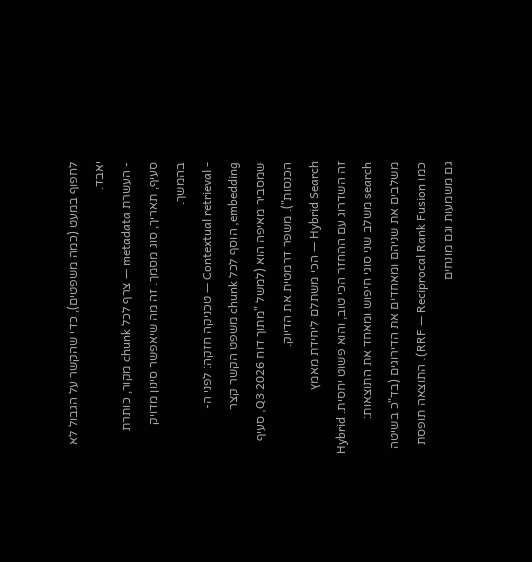לחפוף במעט (כמה משפטים), כדי שהקשר על הגבול לא יאבד.
- העשרת metadata — צרף לכל chunk מקור, כותרת סעיף, תאריך, סוג מסמך. זה מה שיאפשר סינון מדויק בהמשך.
- Contextual retrieval — טכניקה חזקה: לפני ה-embedding, הוסף לכל chunk משפט הקשר קצר שמסביר מאיפה הוא (למשל "מתוך דוח Q3 2026, סעיף הכנסות"). משפר דרמטית את הדיוק.
Hybrid Search — הכי משתלם ליחידת מאמץ
זה השדרוג עם ההחזר הכי טוב, והוא פשוט יחסית. Hybrid search משלב שני סוגי חיפוש ומאחד את התוצאות:
משלבים את שניהם ומאחדים את הדירוגים (בד"כ בשיטה כמו RRF — Reciprocal Rank Fusion). התוצאה תופסת גם משמעות וגם מונחים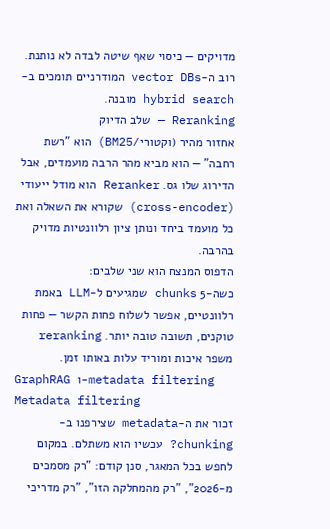מדויקים — כיסוי שאף שיטה לבדה לא נותנת. רוב ה-vector DBs המודרניים תומכים ב-hybrid search מובנה.
Reranking — שלב הדיוק
אחזור מהיר (וקטורי/BM25) הוא "רשת רחבה" — הוא מביא מהר הרבה מועמדים, אבל הדירוג שלו גס. Reranker הוא מודל ייעודי (cross-encoder) שקורא את השאלה ואת כל מועמד ביחד ונותן ציון רלוונטיות מדויק בהרבה.
הדפוס המנצח הוא שני שלבים:
כשה-5 chunks שמגיעים ל-LLM באמת רלוונטיים, אפשר לשלוח פחות הקשר — פחות טוקנים, תשובה טובה יותר. reranking משפר איכות ומוריד עלות באותו זמן.
GraphRAG ו-metadata filtering
Metadata filtering
זכור את ה-metadata שצירפנו ב-chunking? עכשיו הוא משתלם. במקום לחפש בכל המאגר, סנן קודם: "רק מסמכים מ-2026", "רק מהמחלקה הזו", "רק מדריכי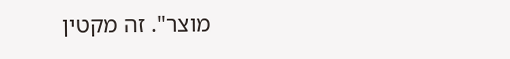מוצר". זה מקטין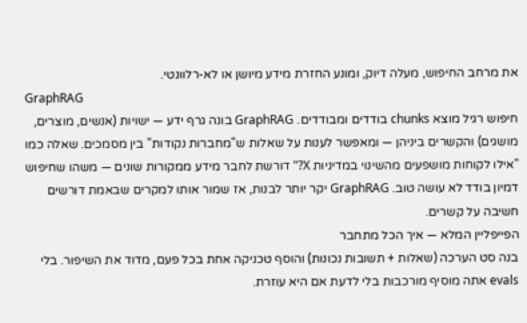את מרחב החיפוש, מעלה דיוק, ומונע החזרת מידע מיושן או לא-רלוונטי.
GraphRAG
חיפוש רגיל מוצא chunks בודדים ומבודדים. GraphRAG בונה גרף ידע — ישויות (אנשים, מוצרים, מושגים) והקשרים ביניהן — ומאפשר לענות על שאלות ש"מחברות נקודות" בין מסמכים. שאלה כמו "אילו לקוחות מושפעים מהשינוי במדיניות X?" דורשת לחבר מידע ממקורות שונים — משהו שחיפוש דמיון בודד לא עושה טוב. GraphRAG יקר יותר לבנות, אז שמור אותו למקרים שבאמת דורשים חשיבה על קשרים.
הפייפליין המלא — איך הכל מתחבר
בנה סט הערכה (שאלות + תשובות נכונות) והוסף טכניקה אחת בכל פעם, מדוד את השיפור. בלי evals אתה מוסיף מורכבות בלי לדעת אם היא עוזרת.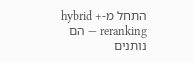התחל מ-hybrid + reranking — הם נותנים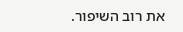את רוב השיפור.